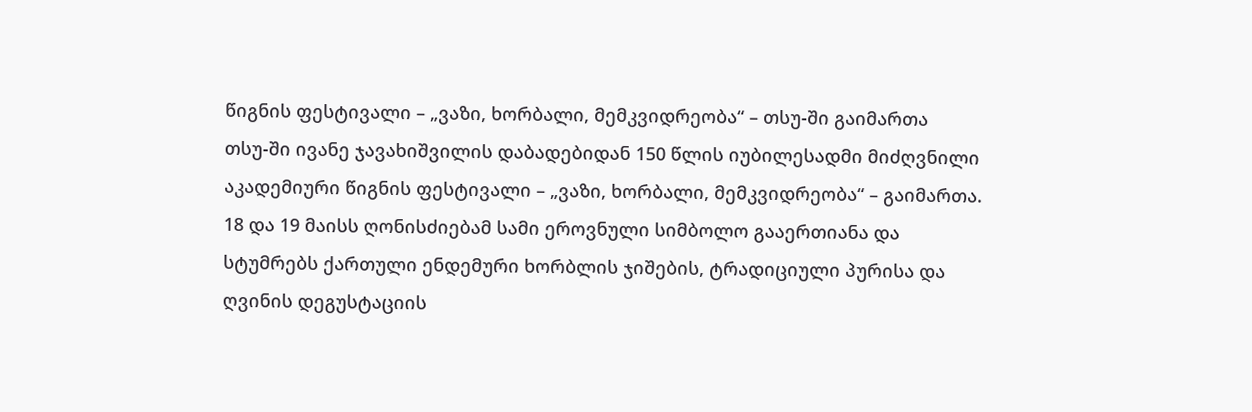წიგნის ფესტივალი – „ვაზი, ხორბალი, მემკვიდრეობა“ – თსუ-ში გაიმართა
თსუ-ში ივანე ჯავახიშვილის დაბადებიდან 150 წლის იუბილესადმი მიძღვნილი აკადემიური წიგნის ფესტივალი – „ვაზი, ხორბალი, მემკვიდრეობა“ – გაიმართა. 18 და 19 მაისს ღონისძიებამ სამი ეროვნული სიმბოლო გააერთიანა და სტუმრებს ქართული ენდემური ხორბლის ჯიშების, ტრადიციული პურისა და ღვინის დეგუსტაციის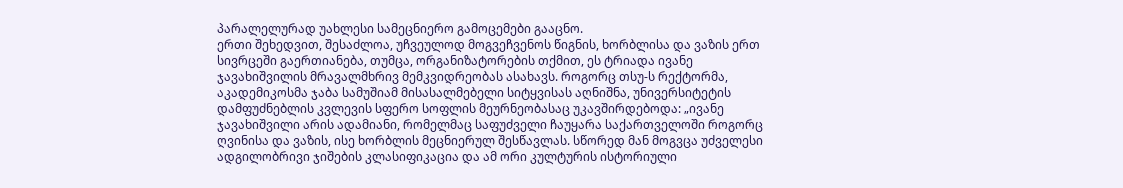პარალელურად უახლესი სამეცნიერო გამოცემები გააცნო.
ერთი შეხედვით, შესაძლოა, უჩვეულოდ მოგვეჩვენოს წიგნის, ხორბლისა და ვაზის ერთ სივრცეში გაერთიანება, თუმცა, ორგანიზატორების თქმით, ეს ტრიადა ივანე ჯავახიშვილის მრავალმხრივ მემკვიდრეობას ასახავს. როგორც თსუ-ს რექტორმა, აკადემიკოსმა ჯაბა სამუშიამ მისასალმებელი სიტყვისას აღნიშნა, უნივერსიტეტის დამფუძნებლის კვლევის სფერო სოფლის მეურნეობასაც უკავშირდებოდა: „ივანე ჯავახიშვილი არის ადამიანი, რომელმაც საფუძველი ჩაუყარა საქართველოში როგორც ღვინისა და ვაზის, ისე ხორბლის მეცნიერულ შესწავლას. სწორედ მან მოგვცა უძველესი ადგილობრივი ჯიშების კლასიფიკაცია და ამ ორი კულტურის ისტორიული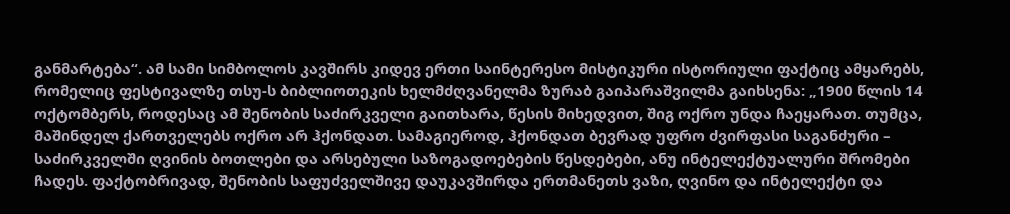განმარტება“. ამ სამი სიმბოლოს კავშირს კიდევ ერთი საინტერესო მისტიკური ისტორიული ფაქტიც ამყარებს, რომელიც ფესტივალზე თსუ-ს ბიბლიოთეკის ხელმძღვანელმა ზურაბ გაიპარაშვილმა გაიხსენა: „1900 წლის 14 ოქტომბერს, როდესაც ამ შენობის საძირკველი გაითხარა, წესის მიხედვით, შიგ ოქრო უნდა ჩაეყარათ. თუმცა, მაშინდელ ქართველებს ოქრო არ ჰქონდათ. სამაგიეროდ, ჰქონდათ ბევრად უფრო ძვირფასი საგანძური – საძირკველში ღვინის ბოთლები და არსებული საზოგადოებების წესდებები, ანუ ინტელექტუალური შრომები ჩადეს. ფაქტობრივად, შენობის საფუძველშივე დაუკავშირდა ერთმანეთს ვაზი, ღვინო და ინტელექტი და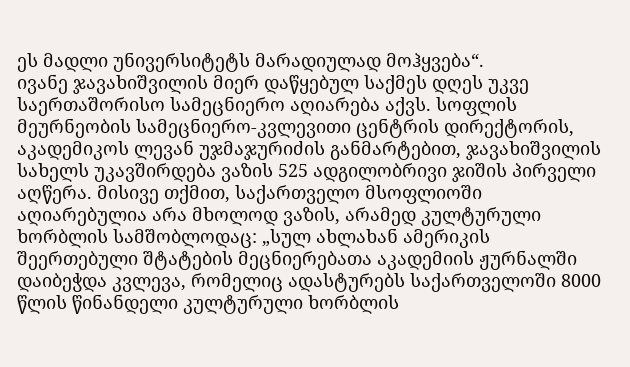ეს მადლი უნივერსიტეტს მარადიულად მოჰყვება“.
ივანე ჯავახიშვილის მიერ დაწყებულ საქმეს დღეს უკვე საერთაშორისო სამეცნიერო აღიარება აქვს. სოფლის მეურნეობის სამეცნიერო-კვლევითი ცენტრის დირექტორის, აკადემიკოს ლევან უჯმაჯურიძის განმარტებით, ჯავახიშვილის სახელს უკავშირდება ვაზის 525 ადგილობრივი ჯიშის პირველი აღწერა. მისივე თქმით, საქართველო მსოფლიოში აღიარებულია არა მხოლოდ ვაზის, არამედ კულტურული ხორბლის სამშობლოდაც: „სულ ახლახან ამერიკის შეერთებული შტატების მეცნიერებათა აკადემიის ჟურნალში დაიბეჭდა კვლევა, რომელიც ადასტურებს საქართველოში 8000 წლის წინანდელი კულტურული ხორბლის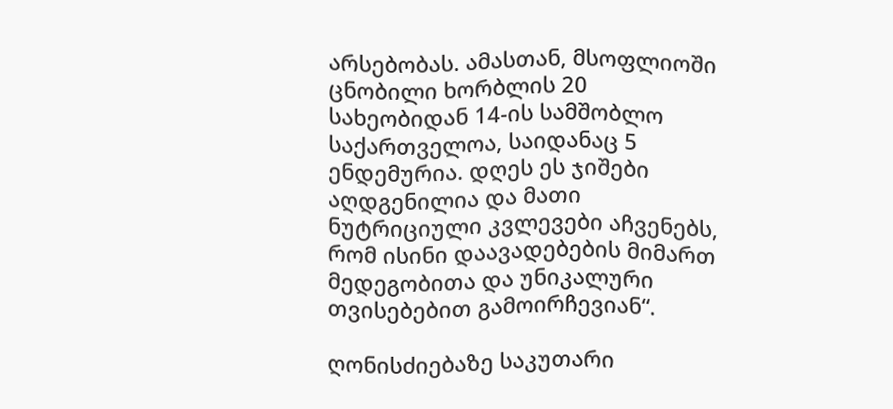არსებობას. ამასთან, მსოფლიოში ცნობილი ხორბლის 20 სახეობიდან 14-ის სამშობლო საქართველოა, საიდანაც 5 ენდემურია. დღეს ეს ჯიშები აღდგენილია და მათი ნუტრიციული კვლევები აჩვენებს, რომ ისინი დაავადებების მიმართ მედეგობითა და უნიკალური თვისებებით გამოირჩევიან“.

ღონისძიებაზე საკუთარი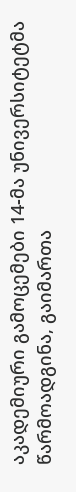აკადემიური გამოცემები 14-მა უნივერსიტეტმა წარმოადგინა, გაიმართა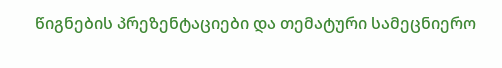წიგნების პრეზენტაციები და თემატური სამეცნიერო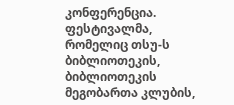კონფერენცია. ფესტივალმა, რომელიც თსუ-ს ბიბლიოთეკის, ბიბლიოთეკის მეგობართა კლუბის,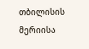თბილისის მერიისა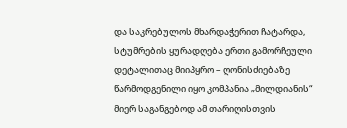და საკრებულოს მხარდაჭერით ჩატარდა, სტუმრების ყურადღება ერთი გამორჩეული დეტალითაც მიიპყრო – ღონისძიებაზე წარმოდგენილი იყო კომპანია „მილდიანის“ მიერ საგანგებოდ ამ თარიღისთვის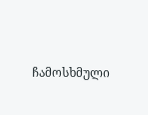ჩამოსხმული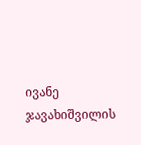ივანე ჯავახიშვილის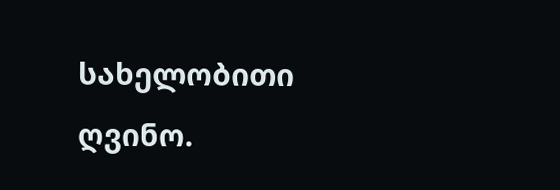სახელობითი ღვინო.